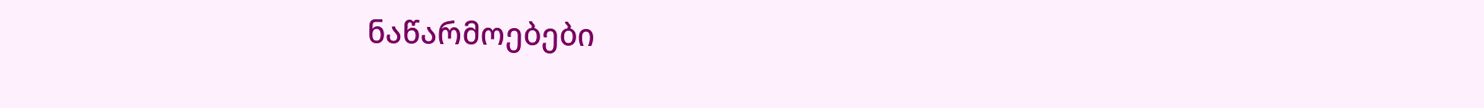ნაწარმოებები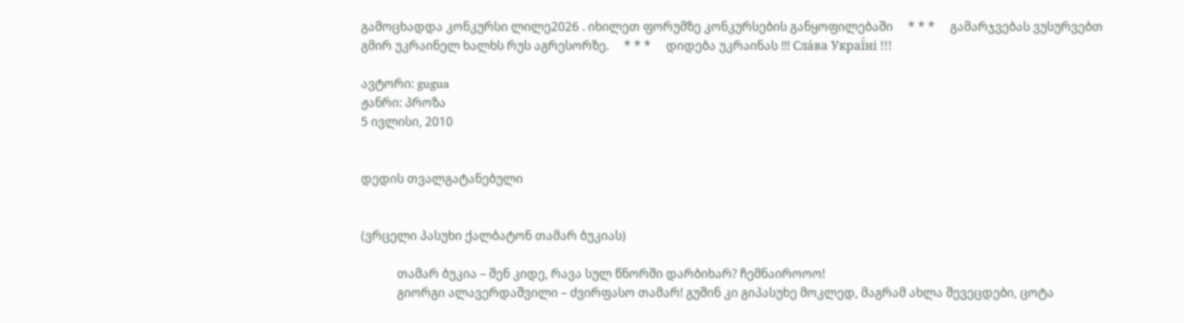გამოცხადდა კონკურსი ლილე2026 . იხილეთ ფორუმზე კონკურსების განყოფილებაში     * * *     გამარჯვებას ვუსურვებთ გმირ უკრაინელ ხალხს რუს აგრესორზე.     * * *     დიდება უკრაინას !!! Сла́ва Украї́ні !!!

ავტორი: gugua
ჟანრი: პროზა
5 ივლისი, 2010


დედის თვალგატანებული


(ვრცელი პასუხი ქალბატონ თამარ ბუკიას)

            თამარ ბუკია – შენ კიდე, რავა სულ წნორში დარბიხარ? ჩემნაიროოო!
            გიორგი ალავერდაშვილი – ძვირფასო თამარ! გუშინ კი გიპასუხე მოკლედ, მაგრამ ახლა შევეცდები, ცოტა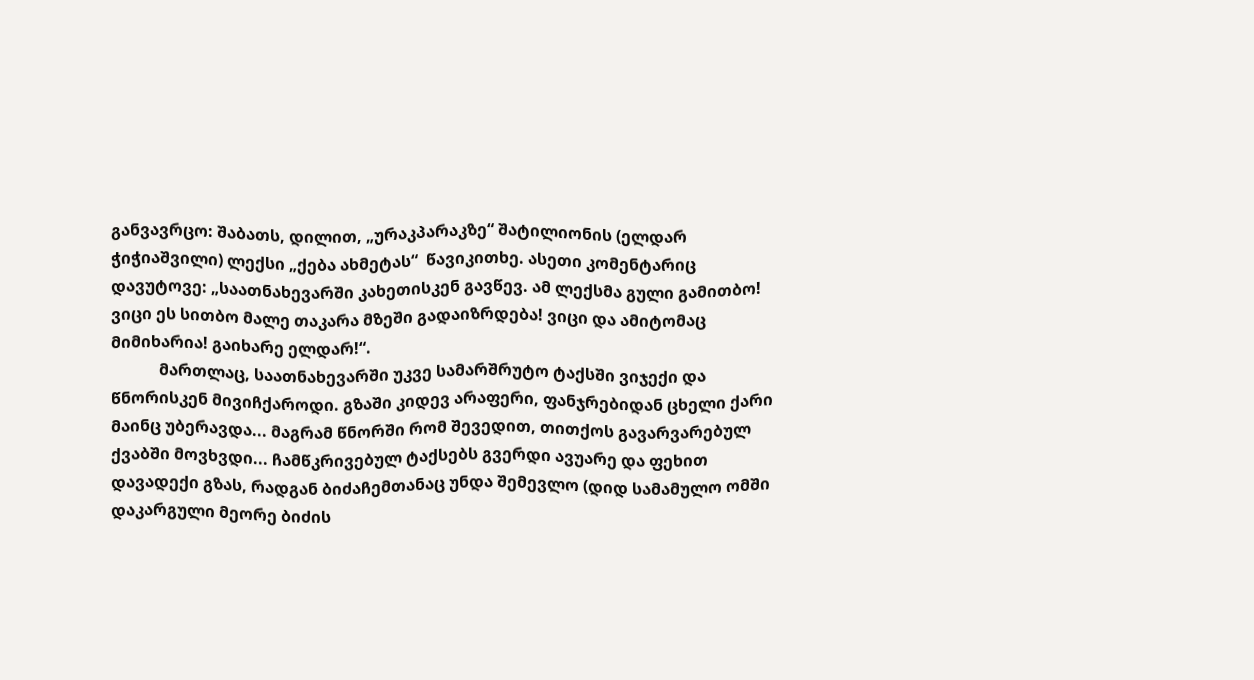განვავრცო: შაბათს, დილით, „ურაკპარაკზე“ შატილიონის (ელდარ ჭიჭიაშვილი) ლექსი „ქება ახმეტას“  წავიკითხე. ასეთი კომენტარიც დავუტოვე: „საათნახევარში კახეთისკენ გავწევ. ამ ლექსმა გული გამითბო! ვიცი ეს სითბო მალე თაკარა მზეში გადაიზრდება! ვიცი და ამიტომაც მიმიხარია! გაიხარე ელდარ!“.
            მართლაც, საათნახევარში უკვე სამარშრუტო ტაქსში ვიჯექი და წნორისკენ მივიჩქაროდი. გზაში კიდევ არაფერი, ფანჯრებიდან ცხელი ქარი მაინც უბერავდა... მაგრამ წნორში რომ შევედით, თითქოს გავარვარებულ ქვაბში მოვხვდი... ჩამწკრივებულ ტაქსებს გვერდი ავუარე და ფეხით დავადექი გზას, რადგან ბიძაჩემთანაც უნდა შემევლო (დიდ სამამულო ომში დაკარგული მეორე ბიძის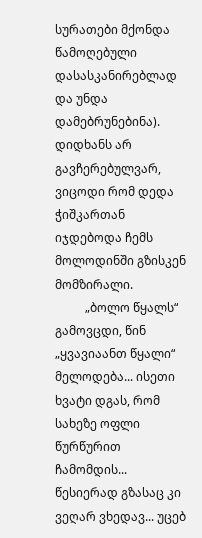სურათები მქონდა წამოღებული დასასკანირებლად და უნდა დამებრუნებინა). დიდხანს არ გავჩერებულვარ, ვიცოდი რომ დედა ჭიშკართან იჯდებოდა ჩემს მოლოდინში გზისკენ მომზირალი.
          „ბოლო წყალს“ გამოვცდი, წინ „ყვავიაანთ წყალი“ მელოდება... ისეთი ხვატი დგას, რომ სახეზე ოფლი წურწურით ჩამომდის... წესიერად გზასაც კი ვეღარ ვხედავ... უცებ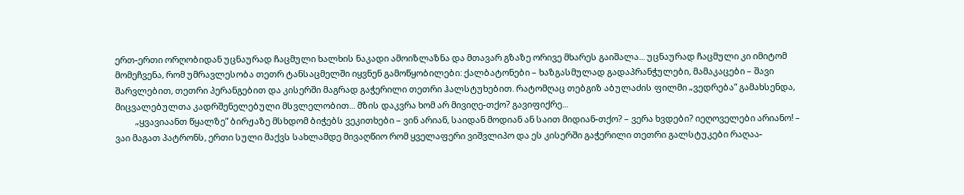ერთ-ერთი ორღობიდან უცნაურად ჩაცმული ხალხის ნაკადი ამოიზლაზნა და მთავარ გზაზე ორივე მხარეს გაიშალა... უცნაურად ჩაცმული კი იმიტომ მომეჩვენა, რომ უმრავლესობა თეთრ ტანსაცმელში იყვნენ გამოწყობილები: ქალბატონები – ხაზგასმულად გადაპრანჭულები, მამაკაცები – შავი შარვლებით, თეთრი პერანგებით და კისერში მაგრად გაჭერილი თეთრი ჰალსტუხებით. რატომღაც თებგიზ აბულაძის ფილმი „ვედრება“ გამახსენდა, მიცვალებულთა კადრშენელებული მსვლელობით... მზის დაკვრა ხომ არ მივიღე-თქო? გავიფიქრე...
          „ყვავიაანთ წყალზე“ ბირჟაზე მსხდომ ბიჭებს ვეკითხები – ვინ არიან, საიდან მოდიან ან საით მიდიან-თქო? – ვერა ხვდები? იეღოველები არიანო! – ვაი მაგათ პატრონს, ერთი სული მაქვს სახლამდე მივაღწიო რომ ყველაფერი ვიშვლიპო და ეს კისერში გაჭერილი თეთრი გალსტუკები რაღაა-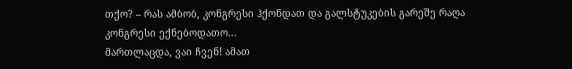თქო? – რას ამბობ, კონგრესი ჰქონდათ და გალსტუკების გარეშე რაღა კონგრესი ექნებოდათო...
მართლაცდა, ვაი ჩვენ! ამათ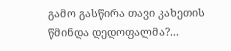გამო გასწირა თავი კახეთის წმინდა დედოფალმა?...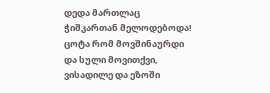დედა მართლაც ჭიშკართან მელოდებოდა! ცოტა რომ მოვშინაურდი და სული მოვითქვი, ვისადილე და ეზოში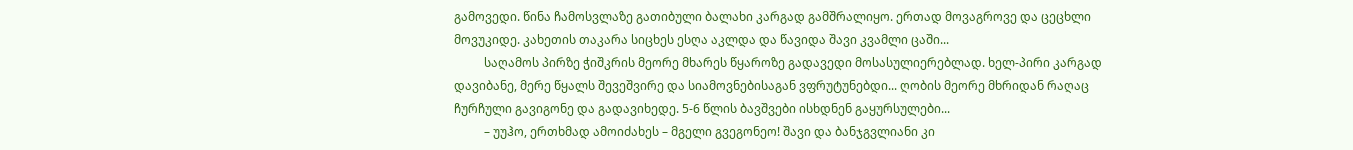გამოვედი. წინა ჩამოსვლაზე გათიბული ბალახი კარგად გამშრალიყო. ერთად მოვაგროვე და ცეცხლი მოვუკიდე. კახეთის თაკარა სიცხეს ესღა აკლდა და წავიდა შავი კვამლი ცაში...
          საღამოს პირზე ჭიშკრის მეორე მხარეს წყაროზე გადავედი მოსასულიერებლად. ხელ-პირი კარგად დავიბანე, მერე წყალს შევეშვირე და სიამოვნებისაგან ვფრუტუნებდი... ღობის მეორე მხრიდან რაღაც ჩურჩული გავიგონე და გადავიხედე. 5-6 წლის ბავშვები ისხდნენ გაყურსულები...
          – უუჰო, ერთხმად ამოიძახეს – მგელი გვეგონეო! შავი და ბანჯგვლიანი კი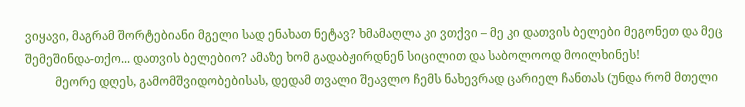ვიყავი, მაგრამ შორტებიანი მგელი სად ენახათ ნეტავ? ხმამაღლა კი ვთქვი – მე კი დათვის ბელები მეგონეთ და მეც შემეშინდა-თქო... დათვის ბელებიო? ამაზე ხომ გადაბჟირდნენ სიცილით და საბოლოოდ მოილხინეს!
          მეორე დღეს, გამომშვიდობებისას, დედამ თვალი შეავლო ჩემს ნახევრად ცარიელ ჩანთას (უნდა რომ მთელი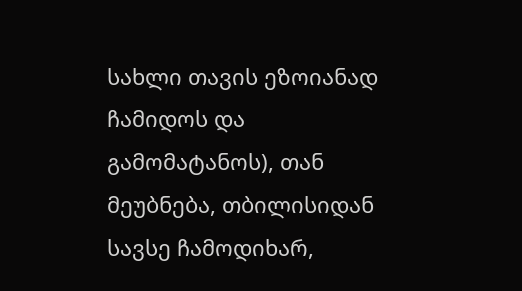სახლი თავის ეზოიანად ჩამიდოს და გამომატანოს), თან მეუბნება, თბილისიდან სავსე ჩამოდიხარ,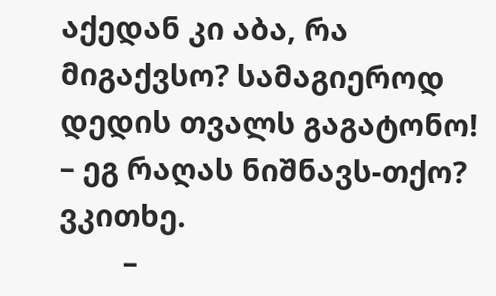აქედან კი აბა, რა მიგაქვსო? სამაგიეროდ დედის თვალს გაგატონო! – ეგ რაღას ნიშნავს-თქო? ვკითხე.
        –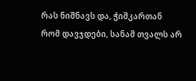რას ნიშნავს და, ჭიშკართან რომ დავჯდები, სანამ თვალს არ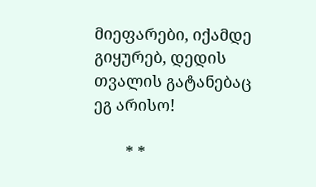მიეფარები, იქამდე გიყურებ, დედის თვალის გატანებაც ეგ არისო!

        * *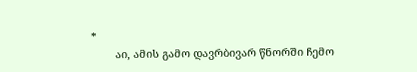*
        აი, ამის გამო დავრბივარ წნორში ჩემო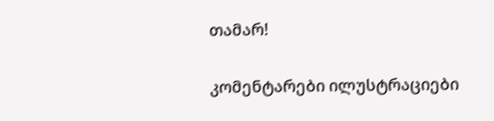თამარ!

კომენტარები ილუსტრაციები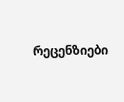რეცენზიები